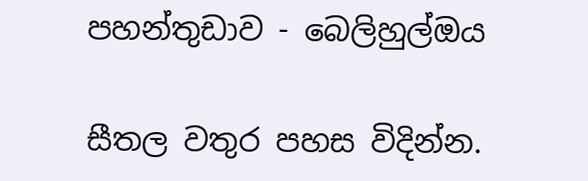පහන්තුඩාව - බෙලිහුල්ඔය

සීතල වතුර පහස විදින්න.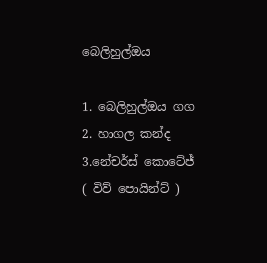බෙලිහුල්ඔය

1. බෙලිහුල්ඔය ගග 2. හාගල කන්ද 3.නේචර්ස් කොටේජ් ( විව් පොයින්ට් )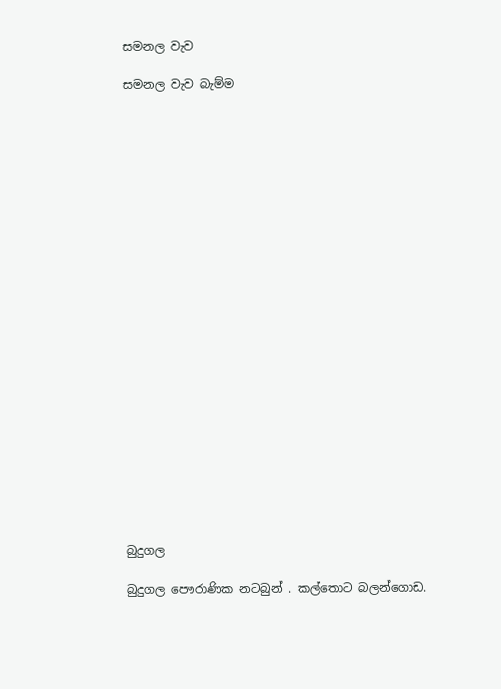සමනල වැව

සමනල වැව බැම්ම























බුදුගල

බුදුගල පෞරාණික නටබුන් . කල්තොට බලන්ගොඩ.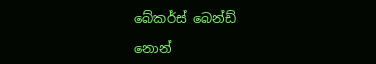බේකර්ස් බෙන්ඩ්

නොන්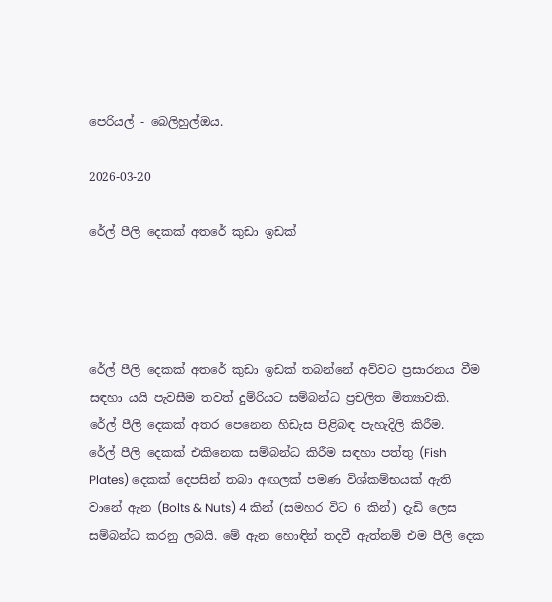පෙරියල් - බෙලිහුල්ඔය.

2026-03-20

රේල් පීලි දෙකක් අතරේ කුඩා ඉඩක්




රේල් පීලි දෙකක් අතරේ කුඩා ඉඩක් තබන්නේ අව්වට ප්‍රසාරනය වීම සඳහා යයි පැවසීම තවත් දුම්රියට සම්බන්ධ ප්‍රචලිත මිත්‍යාවකි.
රේල් පීලි දෙකක් අතර පෙනෙන හිඩැස පිළිබඳ පැහැදිලි කිරීම.
රේල් පීලි දෙකක් එකිනෙක සම්බන්ධ කිරීම සඳහා පත්තු (Fish Plates) දෙකක් දෙපසින් තබා අඟලක් පමණ විශ්කම්භයක් ඇති වානේ ඇන (Bolts & Nuts) 4 කින් (සමහර විට 6 කින්) දැඩි ලෙස සම්බන්ධ කරනු ලබයි. මේ ඇන හොඳින් තදවී ඇත්නම් එම පීලි දෙක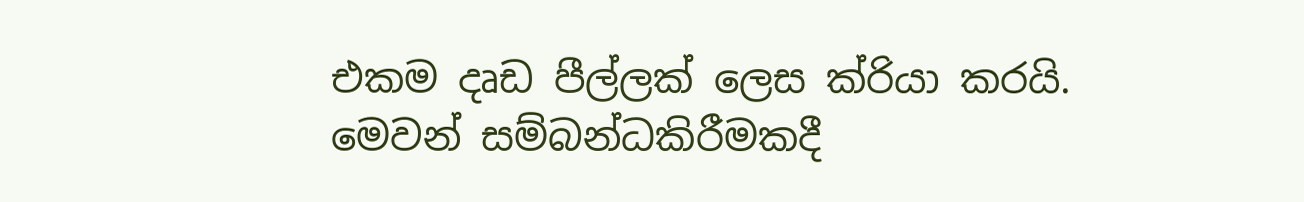එකම දෘඩ පීල්ලක් ලෙස ක්රියා කරයි.
මෙවන් සම්බන්ධකිරීමකදී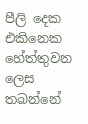පීලි දෙක එකිනෙක හේත්තුවන ලෙස තබන්නේ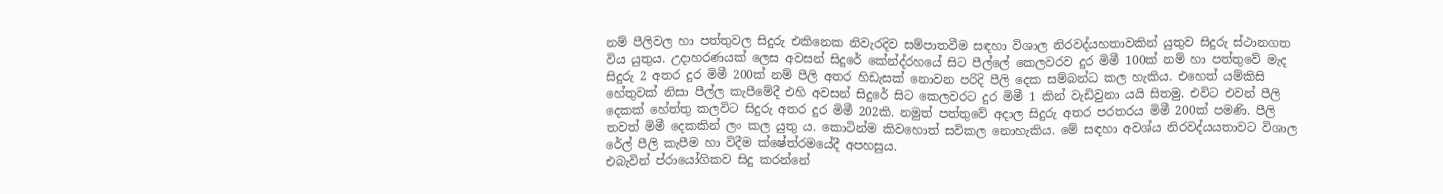නම් පීලිවල හා පත්තුවල සිදුරු එකිනෙක නිවැරදිව සම්පාතවීම සඳහා විශාල නිරවද්යහතාවකින් යුතුව සිදුරු ස්ථානගත විය යුතුය. උදාහරණයක් ලෙස අවසන් සිදුරේ කේන්ද්රහයේ සිට පීල්ලේ කෙලවරව දුර මිමී 100ක් නම් හා පත්තුවේ මැද සිදුරු 2 අතර දුර මිමී 200ක් නම් පීලි අතර හිඩැසක් නොවන පරිදි පීලි දෙක සම්බන්ධ කල හැකිය. එහෙත් යම්කිසි හේතුවක් නිසා පීල්ල කැපීමේදී එහි අවසන් සිදුරේ සිට කෙලවරට දුර මිමී 1 කින් වැඩිවුනා යයි සිතමු. එවිට එවන් පීලි දෙකක් හේත්තු කලවිට සිදුරු අතර දුර මිමී 202කි. නමුත් පත්තුවේ අදාල සිදුරු අතර පරතරය මිමී 200ක් පමණි. පීලි තවත් මිමී දෙකකින් ලං කල යුතු ය. කොටින්ම කිවහොත් සවිකල නොහැකිය. මේ සඳහා අවශ්ය නිරවද්යයතාවට විශාල රේල් පීලි කැපීම හා විදීම ක්ෂේත්රමයේදී අපහසුය.
එබැවින් ප්රා‍යෝගිකව සිදු කරන්නේ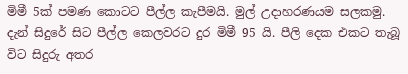මිමී 5ක් පමණ කොටට පීල්ල කැපීමයි. මුල් උදාහරණයම සලකමු. දැන් සිදුරේ සිට පීල්ල කෙලවරට දුර මිමී 95 යි. පීලි දෙක එකට තැබූ විට සිදුරු අතර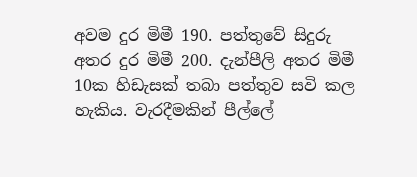අවම දුර මිමී 190. පත්තුවේ සිදුරු අතර දුර මිමී 200. දැන්පීලි අතර මිමී 10ක හිඩැසක් තබා පත්තුව සවි කල හැකිය. වැරදීමකින් පීල්ලේ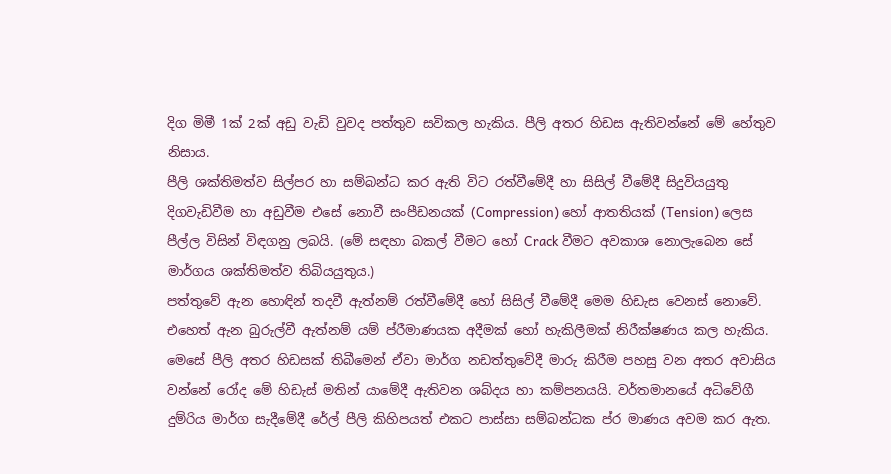දිග මිමී 1ක් 2ක් අඩු වැඩි වුවද පත්තුව සවිකල හැකිය. පීලි අතර හිඩස ඇතිවන්නේ මේ හේතුව නිසාය.
පීලි ශක්තිමත්ව සිල්පර හා සම්බන්ධ කර ඇති විට රත්වීමේදී හා සිසිල් වීමේදී සිදුවියයුතු දිගවැඩිවීම හා අඩුවීම එසේ නොවී සංපීඩනයක් (Compression) හෝ ආතතියක් (Tension) ලෙස පීල්ල විසින් විඳගනු ලබයි. (මේ සඳහා බකල් වීමට හෝ Crack වීමට අවකාශ නොලැබෙන සේ මාර්ගය ශක්තිමත්ව තිබියයුතුය.)
පත්තුවේ ඇන හොඳින් තදවී ඇත්නම් රත්වීමේදී හෝ සිසිල් වීමේදී මෙම හිඩැස වෙනස් නොවේ. එහෙත් ඇන බුරුල්වී ඇත්නම් යම් ප්රීමාණයක අදීමක් හෝ හැකිලීමක් නිරීක්ෂණය කල හැකිය.
මෙසේ පීලි අතර හිඩසක් තිබීමෙන් ඒවා මාර්ග නඩත්තුවේදී මාරු කිරීම පහසු වන අතර අවාසිය වන්නේ රෝද මේ හිඩැස් මතින් යාමේදී ඇතිවන ශබ්දය හා කම්පනයයි. වර්තමානයේ අධිවේගී දුම්රිය මාර්ග සැදීමේදී රේල් පීලි කිහිපයත් එකට පාස්සා සම්බන්ධක ප්ර මාණය අවම කර ඇත.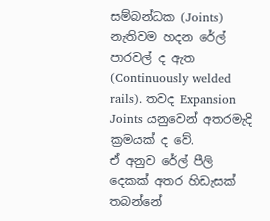සම්බන්ධක (Joints) නැතිවම හදන රේල් පාරවල් ද ඇත (Continuously welded rails). තවද Expansion Joints යනුවෙන් අතරමැදි ක්‍රමයක් ද වේ.
ඒ අනුව රේල් පීලි දෙකක් අතර හිඩැසක් තබන්නේ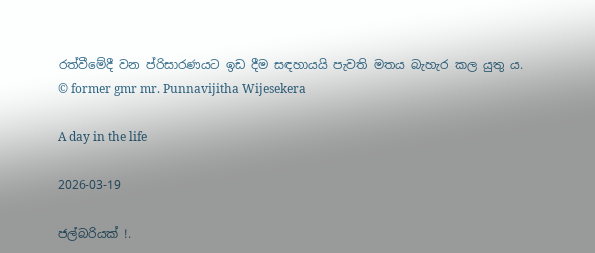රත්වීමේදී වන ප්රිසාරණයට ඉඩ දීම සඳහායයි පැවති මතය බැහැර කල යුතු ය.
© former gmr mr. Punnavijitha Wijesekera

A day in the life

2026-03-19

ජල්බරියක් !.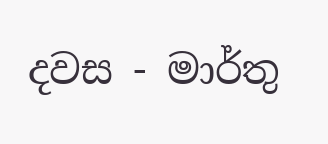දවස - මාර්තු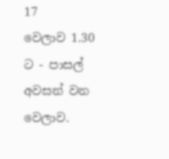17
වෙලාව 1.30 ට - පාසල් අවසන් වන වෙලාව.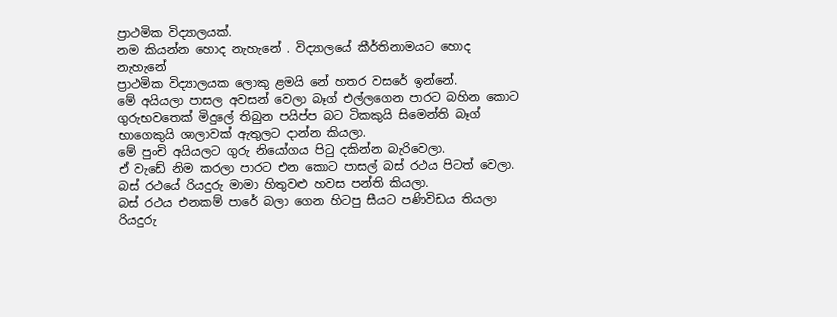ප්‍රාථමික විද්‍යාලයක්.
නම කියන්න හොද නැහැනේ . විද්‍යාලයේ කීර්තිනාමයට හොද නැහැනේ
ප්‍රාථමික විද්‍යාලයක ලොකු ළමයි නේ හතර වසරේ ඉන්නේ.
මේ අයියලා පාසල අවසන් වෙලා බෑග් එල්ලගෙන පාරට බහින කොට ගුරුභවතෙක් මිදුලේ තිබුන පයිප්ප බට ටිකකුයි සිමෙන්ති බෑග් භාගෙකුයි ශාලාවක් ඇතුලට දාන්න කියලා.
මේ පුංචි අයියලට ගුරු නියෝගය පිටු දකින්න බැරිවෙලා.
ඒ වැඩේ නිම කරලා පාරට එන කොට පාසල් බස් රථය පිටත් වෙලා.
බස් රථයේ රියදුරු මාමා හිතුවළු හවස පන්ති කියලා.
බස් රථය එනකම් පාරේ බලා ගෙන හිටපු සීයට පණිවිඩය තියලා රියදුරු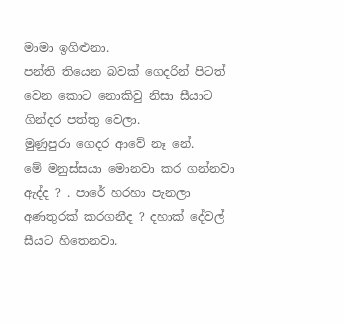මාමා ඉගිළුනා.
පන්ති තියෙන බවක් ගෙදරින් පිටත් වෙන කොට නොකිවු නිසා සීයාට ගින්දර පත්තු වෙලා.
මුණුපුරා ගෙදර ආවේ නෑ නේ.
මේ මනුස්සයා මොනවා කර ගන්නවා ඇද්ද ? . පාරේ හරහා පැනලා අණතුරක් කරගනීද ? දහාක් දේවල් සීයට හිතෙනවා.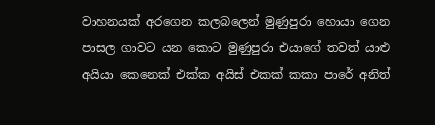වාහනයක් අරගෙන කලබලෙන් මුණුපුරා හොයා ගෙන පාසල ගාවට යන කොට මුණුපුරා එයාගේ තවත් යාළු අයියා කෙනෙක් එක්ක අයිස් එකක් කකා පාරේ අනිත්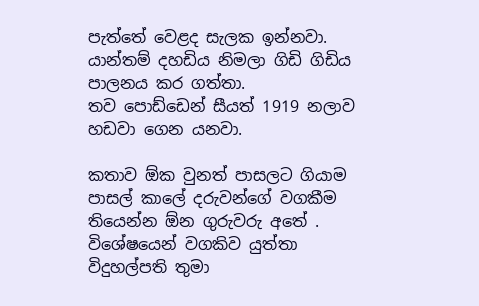පැත්තේ වෙළද සැලක ඉන්නවා.
යාන්තම් දහඩිය නිමලා ගිඩි ගිඩිය පාලනය කර ගත්තා.
තව පොඩ්ඩෙන් සීයත් 1919 නලාව හඩවා ගෙන යනවා.

කතාව ඕක වුනත් පාසලට ගියාම පාසල් කාලේ දරුවන්ගේ වගකීම තියෙන්න ඕන ගුරුවරු අතේ .
විශේෂයෙන් වගකිව යුත්තා විදුහල්පති තුමා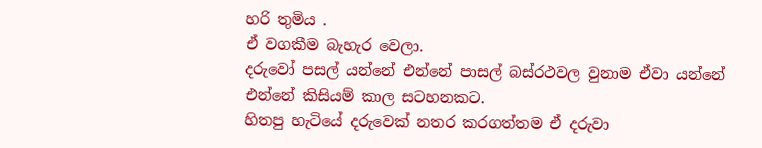හරි තුමිය .
ඒ වගකීම බැහැර වෙලා.
දරුවෝ පසල් යන්නේ එන්නේ පාසල් බස්රථවල වුනාම ඒවා යන්නේ එන්නේ කිසියම් කාල සටහනකට.
හිතපු හැටියේ දරුවෙක් නතර කරගත්තම ඒ දරුවා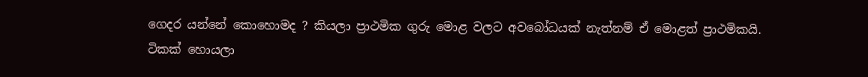ගෙදර යන්නේ කොහොමද ? කියලා ප්‍රාථමික ගුරු මොළ වලට අවබෝධයක් නැත්නම් ඒ මොළත් ප්‍රාථමිකයි.
ටිකක් හොයලා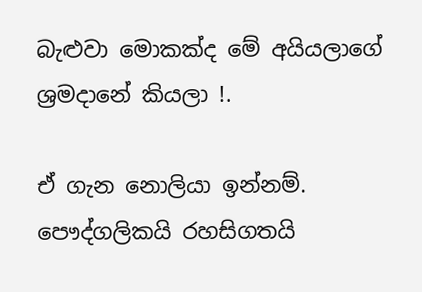බැළුවා මොකක්ද මේ අයියලාගේ ශ්‍රමදානේ කියලා !.

ඒ ගැන නොලියා ඉන්නම්.
පෞද්ගලිකයි රහසිගතයි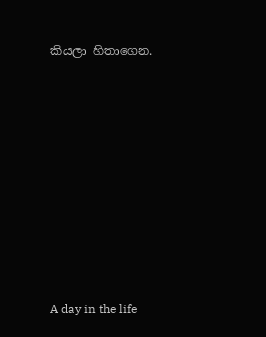කියලා හිතාගෙන.









A day in the life